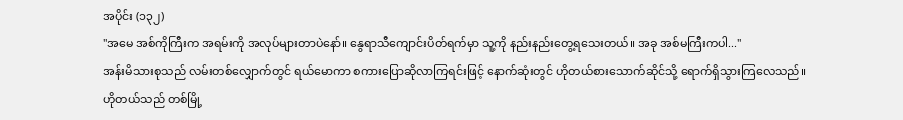အပိုင်း (၁၃၂)
"အမေ အစ်ကိုကြီးက အရမ်းကို အလုပ်များတာပဲနော်။ နွေရာသီကျောင်းပိတ်ရက်မှာ သူ့ကို နည်းနည်းတွေ့ရသေးတယ်။ အခု အစ်မကြီးကပါ..."
အန်းမိသားစုသည် လမ်းတစ်လျှောက်တွင် ရယ်မောကာ စကားပြောဆိုလာကြရင်းဖြင့် နောက်ဆုံးတွင် ဟိုတယ်စားသောက်ဆိုင်သို့ ရောက်ရှိသွားကြလေသည်။
ဟိုတယ်သည် တစ်မြို့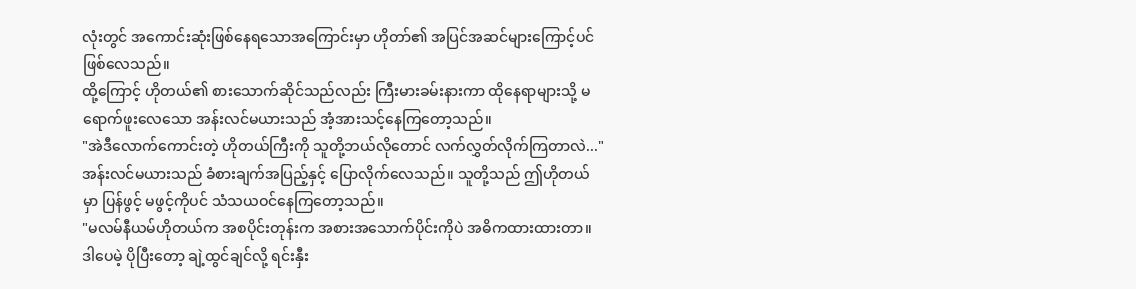လုံးတွင် အကောင်းဆုံးဖြစ်နေရသောအကြောင်းမှာ ဟိုတာ်၏ အပြင်အဆင်များကြောင့်ပင် ဖြစ်လေသည်။
ထို့ကြောင့် ဟိုတယ်၏ စားသောက်ဆိုင်သည်လည်း ကြီးမားခမ်းနားကာ ထိုနေရာများသို့ မရောက်ဖူးလေသော အန်းလင်မယားသည် အံ့အားသင့်နေကြတော့သည်။
"အဲဒီလောက်ကောင်းတဲ့ ဟိုတယ်ကြီးကို သူတို့ဘယ်လိုတောင် လက်လွှတ်လိုက်ကြတာလဲ..." အန်းလင်မယားသည် ခံစားချက်အပြည့်နှင့် ပြောလိုက်လေသည်။ သူတို့သည် ဤဟိုတယ်မှာ ပြန်ဖွင့် မဖွင့်ကိုပင် သံသယဝင်နေကြတော့သည်။
"မလမ်နီယမ်ဟိုတယ်က အစပိုင်းတုန်းက အစားအသောက်ပိုင်းကိုပဲ အဓိကထားထားတာ။ ဒါပေမဲ့ ပိုပြီးတော့ ချဲ့ထွင်ချင်လို့ ရင်းနှီး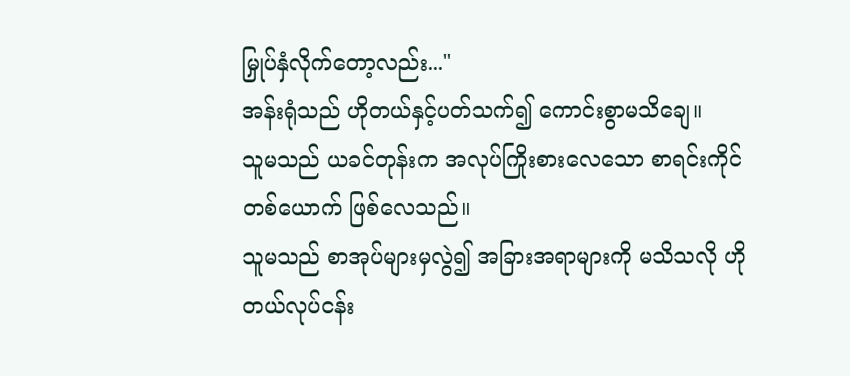မြှုပ်နှံလိုက်တော့လည်း..."
အန်းရုံသည် ဟိုတယ်နှင့်ပတ်သက်၍ ကောင်းစွာမသိချေ။
သူမသည် ယခင်တုန်းက အလုပ်ကြိုးစားလေသော စာရင်းကိုင်တစ်ယောက် ဖြစ်လေသည်။
သူမသည် စာအုပ်များမှလွဲ၍ အခြားအရာများကို မသိသလို ဟိုတယ်လုပ်ငန်း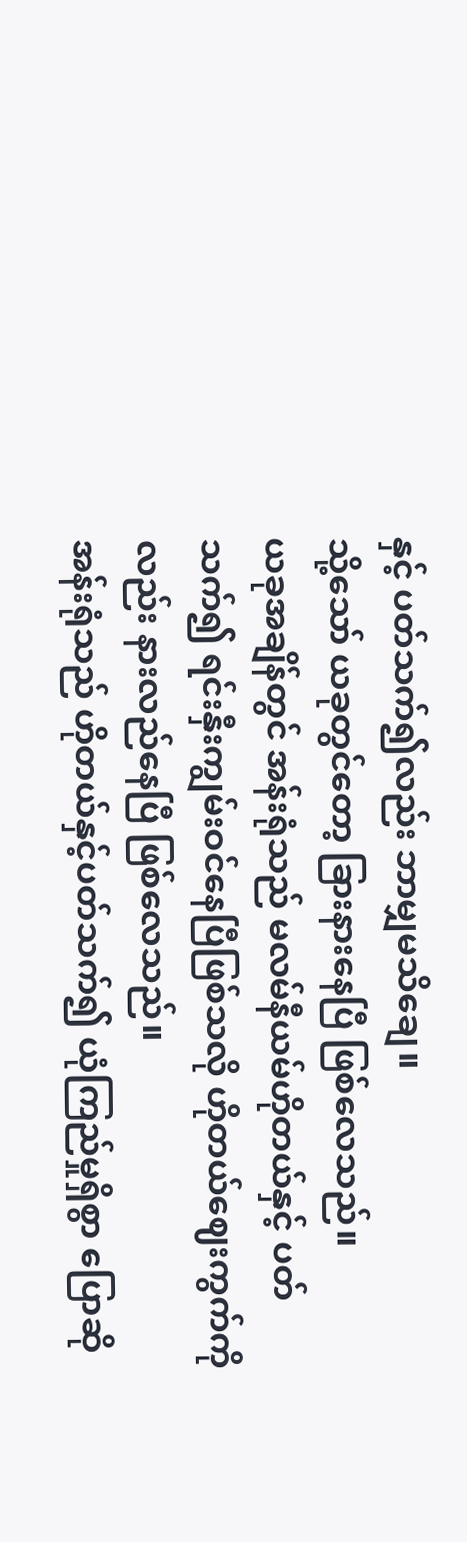နှင့် ပတ်သက်၍လည်း ဘာမျှမသိချေ။
သို့သော် ယခုတွင်တော့ ခြားနားနေပြီ ဖြစ်လေသည်။
ယခုအချိန်တွင် အန်းရုံသည် မလမ်နီယမ်ဟိုတယ်နှင့် ပတ်သက်၍ ရင်းနှီးကျွမ်းဝင်နေပြီဖြစ်သလို ဟိုတယ်ဈေးကွက်ကိုလည်း နားလည်နေပြီ ဖြစ်လေသည်။
အန်းရုံသည် ဟိုတယ်နှင့်ပတ်သက်၍ ယုံကြည်မှုရှိစွာ ပြောဆို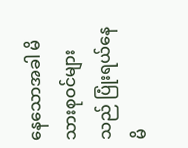နေသောအခါ မိသားစုဝင်များသည် ပြုံးရယ်နေမိ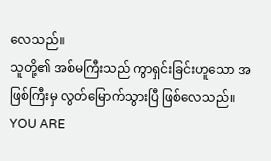လေသည်။
သူတို့၏ အစ်မကြီးသည် ကွာရှင်းခြင်းဟူသော အဖြစ်ကြီးမှ လွတ်မြောက်သွားပြီ ဖြစ်လေသည်။
YOU ARE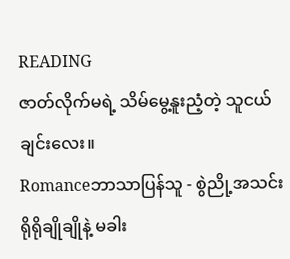READING
ဇာတ်လိုက်မရဲ့ သိမ်မွေ့နူးညံ့တဲ့ သူငယ်ချင်းလေး။
Romanceဘာသာပြန်သူ - စွဲညို့အသင်း ရိုရိုချိုချိုနဲ့ မခါး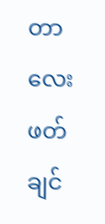တာလေး ဖတ်ချင်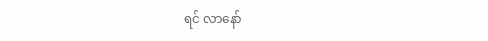ရင် လာနော်